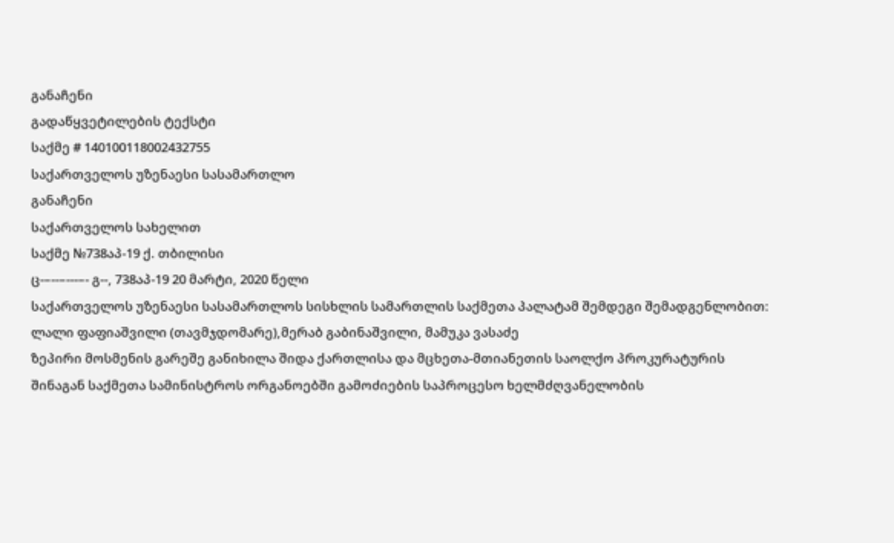განაჩენი
გადაწყვეტილების ტექსტი
საქმე # 140100118002432755
საქართველოს უზენაესი სასამართლო
განაჩენი
საქართველოს სახელით
საქმე №738აპ-19 ქ. თბილისი
ც-–--–---–- გ--, 738აპ-19 20 მარტი, 2020 წელი
საქართველოს უზენაესი სასამართლოს სისხლის სამართლის საქმეთა პალატამ შემდეგი შემადგენლობით:
ლალი ფაფიაშვილი (თავმჯდომარე),მერაბ გაბინაშვილი, მამუკა ვასაძე
ზეპირი მოსმენის გარეშე განიხილა შიდა ქართლისა და მცხეთა-მთიანეთის საოლქო პროკურატურის შინაგან საქმეთა სამინისტროს ორგანოებში გამოძიების საპროცესო ხელმძღვანელობის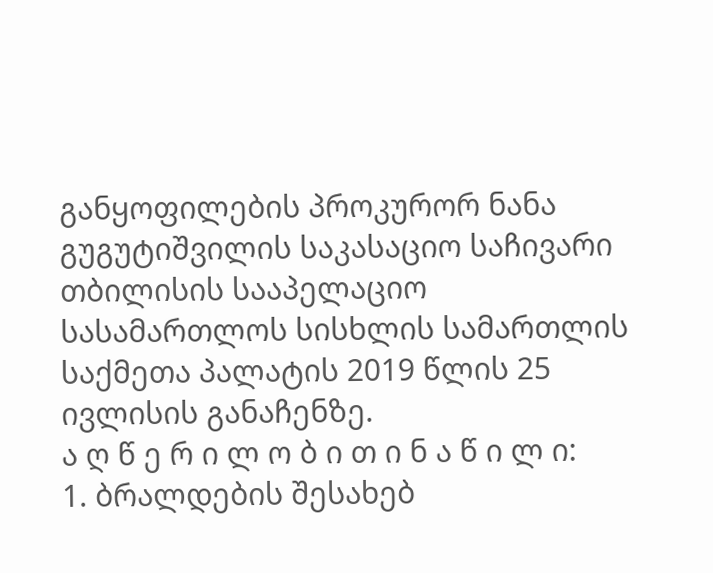განყოფილების პროკურორ ნანა გუგუტიშვილის საკასაციო საჩივარი თბილისის სააპელაციო სასამართლოს სისხლის სამართლის საქმეთა პალატის 2019 წლის 25 ივლისის განაჩენზე.
ა ღ წ ე რ ი ლ ო ბ ი თ ი ნ ა წ ი ლ ი:
1. ბრალდების შესახებ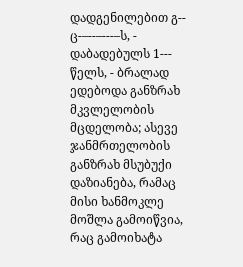დადგენილებით გ-- ც-–--–---–ს, - დაბადებულს 1--- წელს, - ბრალად ედებოდა განზრახ მკვლელობის მცდელობა; ასევე ჯანმრთელობის განზრახ მსუბუქი დაზიანება, რამაც მისი ხანმოკლე მოშლა გამოიწვია, რაც გამოიხატა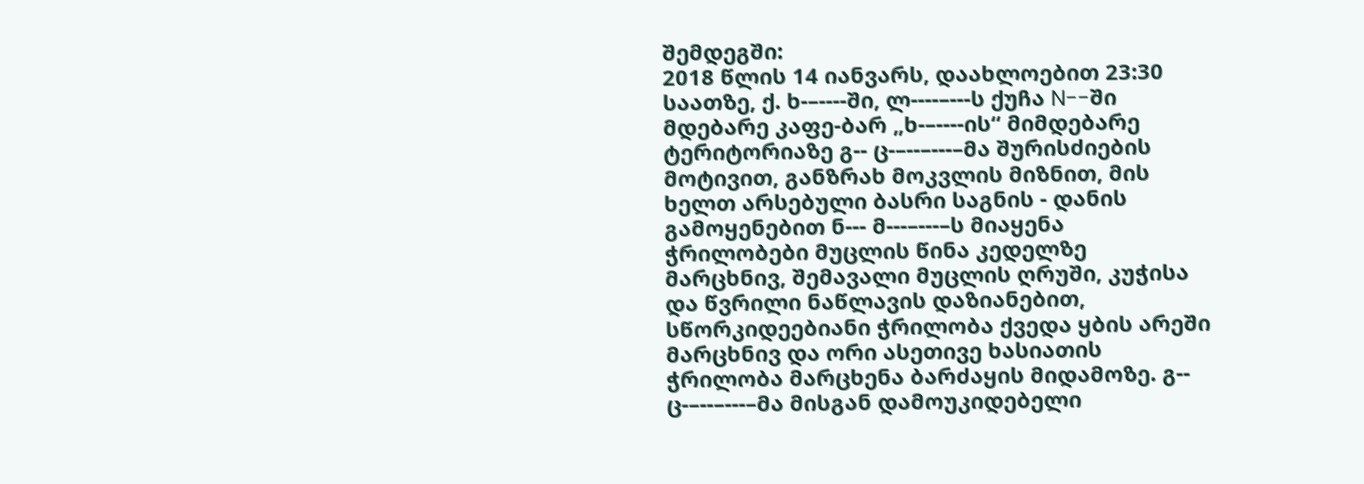შემდეგში:
2018 წლის 14 იანვარს, დაახლოებით 23:30 საათზე, ქ. ხ-–----ში, ლ----–---ს ქუჩა N--ში მდებარე კაფე-ბარ „ხ-–----ის“ მიმდებარე ტერიტორიაზე გ-- ც-–--–---–მა შურისძიების მოტივით, განზრახ მოკვლის მიზნით, მის ხელთ არსებული ბასრი საგნის - დანის გამოყენებით ნ--- მ---–---–ს მიაყენა ჭრილობები მუცლის წინა კედელზე მარცხნივ, შემავალი მუცლის ღრუში, კუჭისა და წვრილი ნაწლავის დაზიანებით, სწორკიდეებიანი ჭრილობა ქვედა ყბის არეში მარცხნივ და ორი ასეთივე ხასიათის ჭრილობა მარცხენა ბარძაყის მიდამოზე. გ-- ც-–--–---–მა მისგან დამოუკიდებელი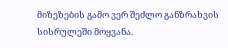მიზეზების გამო ვერ შეძლო განზრახვის სისრულეში მოყვანა.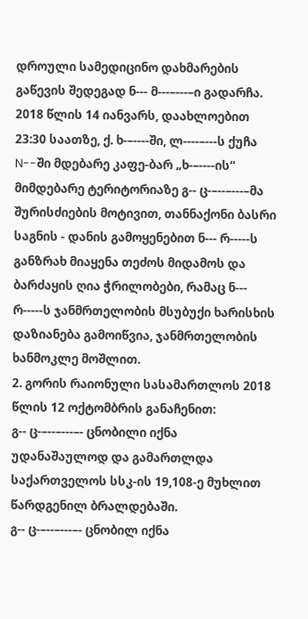დროული სამედიცინო დახმარების გაწევის შედეგად ნ--- მ---–---–ი გადარჩა.
2018 წლის 14 იანვარს, დაახლოებით 23:30 საათზე, ქ. ხ-–----ში, ლ----–---ს ქუჩა N--ში მდებარე კაფე-ბარ „ხ-–----ის“ მიმდებარე ტერიტორიაზე გ-- ც-–--–---–მა შურისძიების მოტივით, თანნაქონი ბასრი საგნის - დანის გამოყენებით ნ--- რ-----ს განზრახ მიაყენა თეძოს მიდამოს და ბარძაყის ღია ჭრილობები, რამაც ნ--- რ-----ს ჯანმრთელობის მსუბუქი ხარისხის დაზიანება გამოიწვია, ჯანმრთელობის ხანმოკლე მოშლით.
2. გორის რაიონული სასამართლოს 2018 წლის 12 ოქტომბრის განაჩენით:
გ-- ც-–--–---–- ცნობილი იქნა უდანაშაულოდ და გამართლდა საქართველოს სსკ-ის 19,108-ე მუხლით წარდგენილ ბრალდებაში.
გ-- ც-–--–---–- ცნობილ იქნა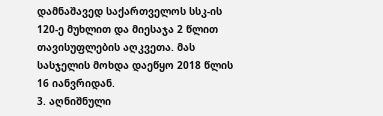დამნაშავედ საქართველოს სსკ-ის 120-ე მუხლით და მიესაჯა 2 წლით თავისუფლების აღკვეთა. მას სასჯელის მოხდა დაეწყო 2018 წლის 16 იანვრიდან.
3. აღნიშნული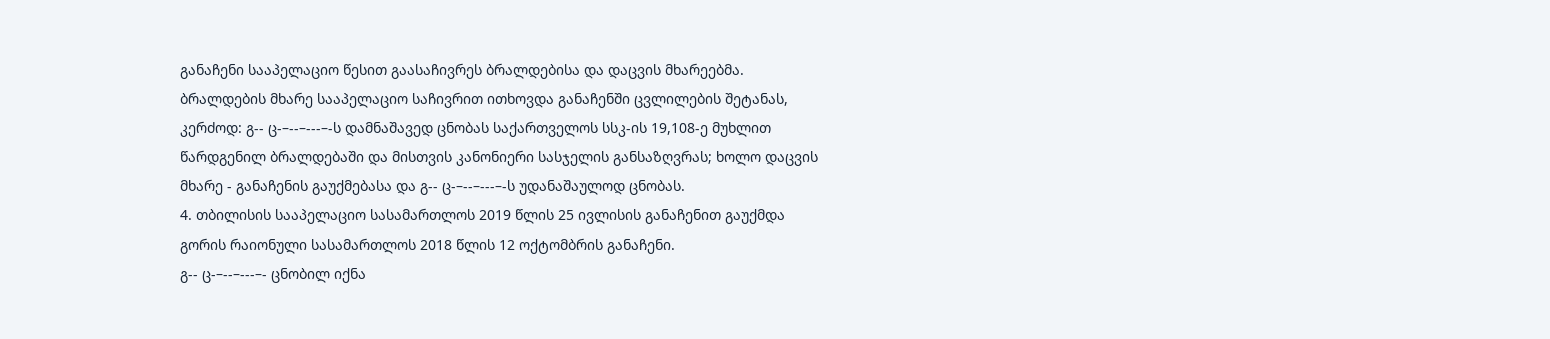განაჩენი სააპელაციო წესით გაასაჩივრეს ბრალდებისა და დაცვის მხარეებმა.
ბრალდების მხარე სააპელაციო საჩივრით ითხოვდა განაჩენში ცვლილების შეტანას, კერძოდ: გ-- ც-–--–---–-ს დამნაშავედ ცნობას საქართველოს სსკ-ის 19,108-ე მუხლით წარდგენილ ბრალდებაში და მისთვის კანონიერი სასჯელის განსაზღვრას; ხოლო დაცვის მხარე - განაჩენის გაუქმებასა და გ-- ც-–--–---–-ს უდანაშაულოდ ცნობას.
4. თბილისის სააპელაციო სასამართლოს 2019 წლის 25 ივლისის განაჩენით გაუქმდა გორის რაიონული სასამართლოს 2018 წლის 12 ოქტომბრის განაჩენი.
გ-- ც-–--–---–- ცნობილ იქნა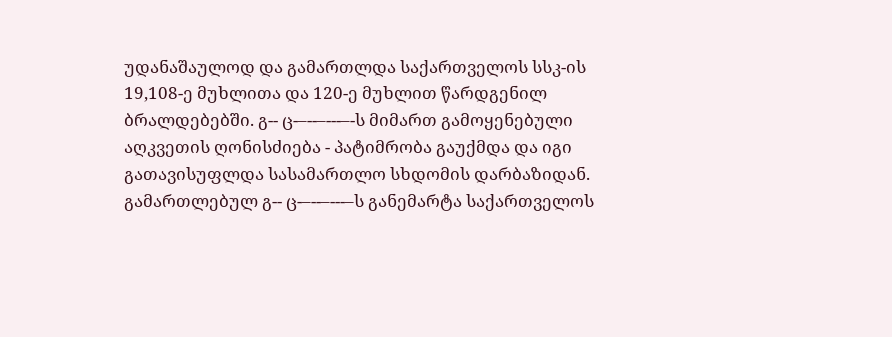უდანაშაულოდ და გამართლდა საქართველოს სსკ-ის 19,108-ე მუხლითა და 120-ე მუხლით წარდგენილ ბრალდებებში. გ-- ც-–--–---–-ს მიმართ გამოყენებული აღკვეთის ღონისძიება - პატიმრობა გაუქმდა და იგი გათავისუფლდა სასამართლო სხდომის დარბაზიდან.
გამართლებულ გ-- ც-–--–---–ს განემარტა საქართველოს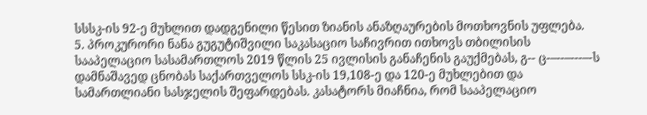სსსკ-ის 92-ე მუხლით დადგენილი წესით ზიანის ანაზღაურების მოთხოვნის უფლება.
5. პროკურორი ნანა გუგუტიშვილი საკასაციო საჩივრით ითხოვს თბილისის სააპელაციო სასამართლოს 2019 წლის 25 ივლისის განაჩენის გაუქმებას, გ-- ც-–--–---–-ს დამნაშავედ ცნობას საქართველოს სსკ-ის 19,108-ე და 120-ე მუხლებით და სამართლიანი სასჯელის შეფარდებას. კასატორს მიაჩნია, რომ სააპელაციო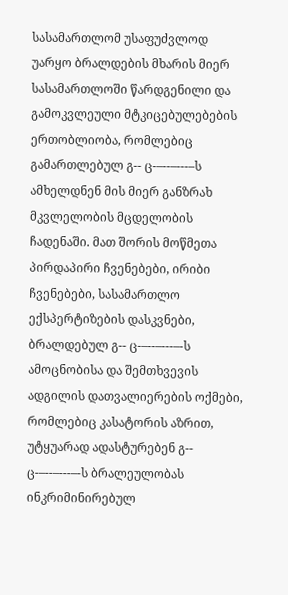სასამართლომ უსაფუძვლოდ უარყო ბრალდების მხარის მიერ სასამართლოში წარდგენილი და გამოკვლეული მტკიცებულებების ერთობლიობა, რომლებიც გამართლებულ გ-- ც-–--–---–ს ამხელდნენ მის მიერ განზრახ მკვლელობის მცდელობის ჩადენაში. მათ შორის მოწმეთა პირდაპირი ჩვენებები, ირიბი ჩვენებები, სასამართლო ექსპერტიზების დასკვნები, ბრალდებულ გ-- ც-–--–---–-ს ამოცნობისა და შემთხვევის ადგილის დათვალიერების ოქმები, რომლებიც კასატორის აზრით, უტყუარად ადასტურებენ გ-- ც-–--–---–-ს ბრალეულობას ინკრიმინირებულ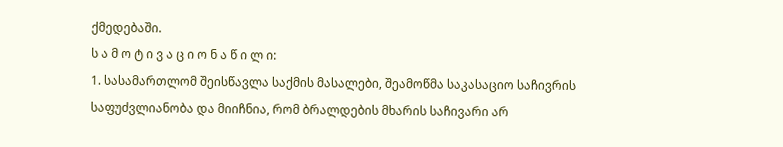ქმედებაში.
ს ა მ ო ტ ი ვ ა ც ი ო ნ ა წ ი ლ ი:
1. სასამართლომ შეისწავლა საქმის მასალები, შეამოწმა საკასაციო საჩივრის საფუძვლიანობა და მიიჩნია, რომ ბრალდების მხარის საჩივარი არ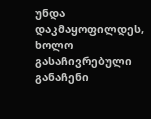უნდა დაკმაყოფილდეს, ხოლო გასაჩივრებული განაჩენი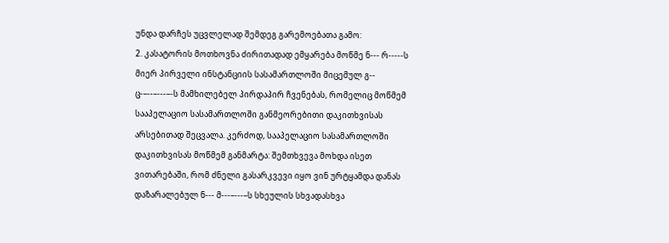უნდა დარჩეს უცვლელად შემდეგ გარემოებათა გამო:
2. კასატორის მოთხოვნა ძირითადად ემყარება მოწმე ნ--- რ-----ს მიერ პირველი ინსტანციის სასამართლოში მიცემულ გ-- ც-–--–---–-ს მამხილებელ პირდაპირ ჩვენებას, რომელიც მოწმემ სააპელაციო სასამართლოში განმეორებითი დაკითხვისას არსებითად შეცვალა. კერძოდ, სააპელაციო სასამართლოში დაკითხვისას მოწმემ განმარტა: შემთხვევა მოხდა ისეთ ვითარებაში, რომ ძნელი გასარკვევი იყო ვინ ურტყამდა დანას დაზარალებულ ნ--- მ---–---–ს სხეულის სხვადასხვა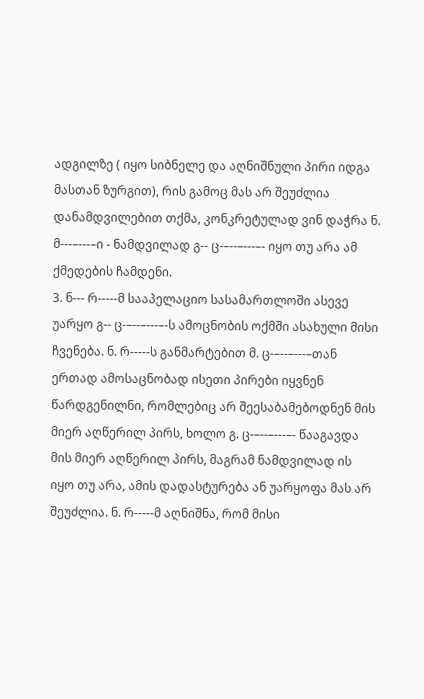ადგილზე ( იყო სიბნელე და აღნიშნული პირი იდგა მასთან ზურგით), რის გამოც მას არ შეუძლია დანამდვილებით თქმა, კონკრეტულად ვინ დაჭრა ნ. მ---–---–ი - ნამდვილად გ-- ც-–--–---–- იყო თუ არა ამ ქმედების ჩამდენი.
3. ნ--- რ-----მ სააპელაციო სასამართლოში ასევე უარყო გ-- ც-–--–---–-ს ამოცნობის ოქმში ასახული მისი ჩვენება. ნ. რ-----ს განმარტებით მ. ც-–--–---–თან ერთად ამოსაცნობად ისეთი პირები იყვნენ წარდგენილნი, რომლებიც არ შეესაბამებოდნენ მის მიერ აღწერილ პირს, ხოლო გ. ც-–--–---–- წააგავდა მის მიერ აღწერილ პირს, მაგრამ ნამდვილად ის იყო თუ არა, ამის დადასტურება ან უარყოფა მას არ შეუძლია. ნ. რ-----მ აღნიშნა, რომ მისი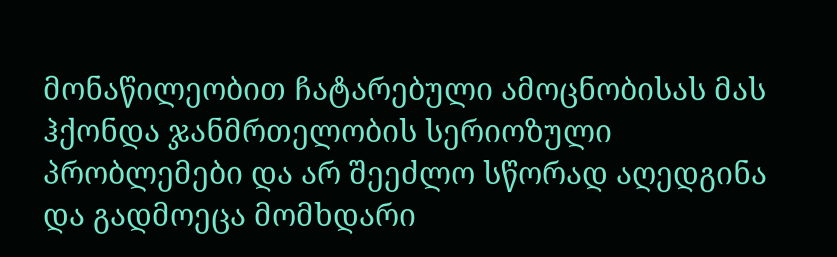მონაწილეობით ჩატარებული ამოცნობისას მას ჰქონდა ჯანმრთელობის სერიოზული პრობლემები და არ შეეძლო სწორად აღედგინა და გადმოეცა მომხდარი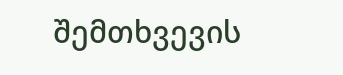შემთხვევის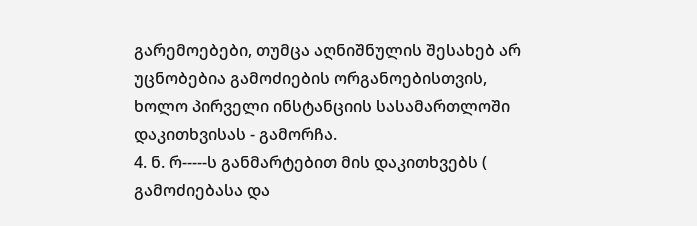გარემოებები, თუმცა აღნიშნულის შესახებ არ უცნობებია გამოძიების ორგანოებისთვის, ხოლო პირველი ინსტანციის სასამართლოში დაკითხვისას - გამორჩა.
4. ნ. რ-----ს განმარტებით მის დაკითხვებს ( გამოძიებასა და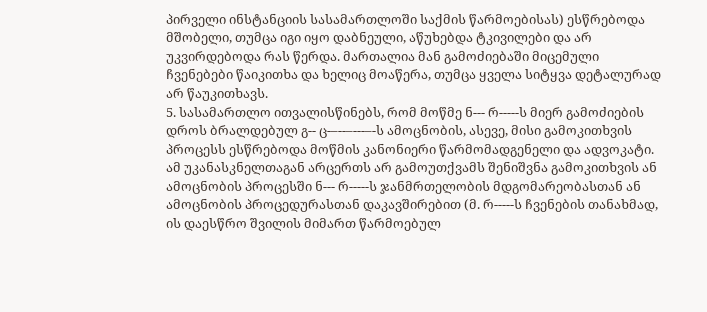პირველი ინსტანციის სასამართლოში საქმის წარმოებისას) ესწრებოდა მშობელი, თუმცა იგი იყო დაბნეული, აწუხებდა ტკივილები და არ უკვირდებოდა რას წერდა. მართალია მან გამოძიებაში მიცემული ჩვენებები წაიკითხა და ხელიც მოაწერა, თუმცა ყველა სიტყვა დეტალურად არ წაუკითხავს.
5. სასამართლო ითვალისწინებს, რომ მოწმე ნ--- რ-----ს მიერ გამოძიების დროს ბრალდებულ გ-- ც-–--–---–-ს ამოცნობის, ასევე, მისი გამოკითხვის პროცესს ესწრებოდა მოწმის კანონიერი წარმომადგენელი და ადვოკატი. ამ უკანასკნელთაგან არცერთს არ გამოუთქვამს შენიშვნა გამოკითხვის ან ამოცნობის პროცესში ნ--- რ-----ს ჯანმრთელობის მდგომარეობასთან ან ამოცნობის პროცედურასთან დაკავშირებით (მ. რ-----ს ჩვენების თანახმად, ის დაესწრო შვილის მიმართ წარმოებულ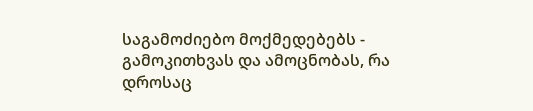საგამოძიებო მოქმედებებს - გამოკითხვას და ამოცნობას, რა დროსაც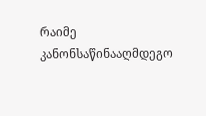რაიმე კანონსაწინააღმდეგო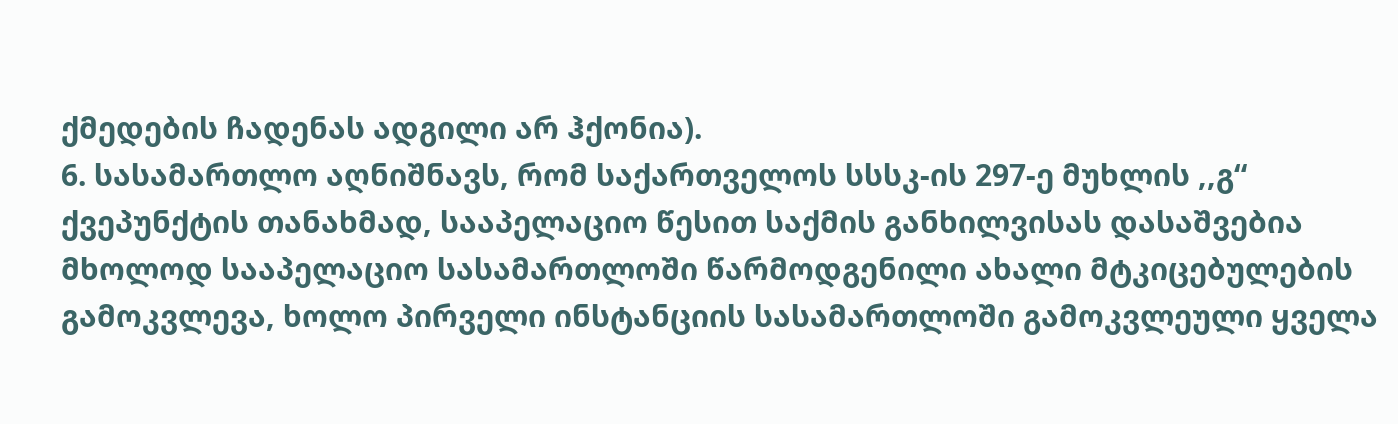ქმედების ჩადენას ადგილი არ ჰქონია).
6. სასამართლო აღნიშნავს, რომ საქართველოს სსსკ-ის 297-ე მუხლის ,,გ“ ქვეპუნქტის თანახმად, სააპელაციო წესით საქმის განხილვისას დასაშვებია მხოლოდ სააპელაციო სასამართლოში წარმოდგენილი ახალი მტკიცებულების გამოკვლევა, ხოლო პირველი ინსტანციის სასამართლოში გამოკვლეული ყველა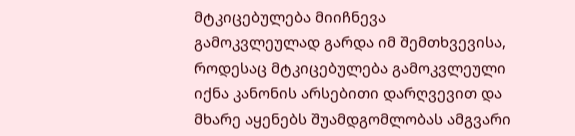მტკიცებულება მიიჩნევა გამოკვლეულად გარდა იმ შემთხვევისა, როდესაც მტკიცებულება გამოკვლეული იქნა კანონის არსებითი დარღვევით და მხარე აყენებს შუამდგომლობას ამგვარი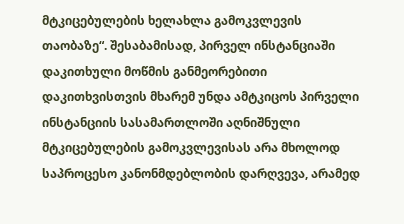მტკიცებულების ხელახლა გამოკვლევის თაობაზე“. შესაბამისად, პირველ ინსტანციაში დაკითხული მოწმის განმეორებითი დაკითხვისთვის მხარემ უნდა ამტკიცოს პირველი ინსტანციის სასამართლოში აღნიშნული მტკიცებულების გამოკვლევისას არა მხოლოდ საპროცესო კანონმდებლობის დარღვევა, არამედ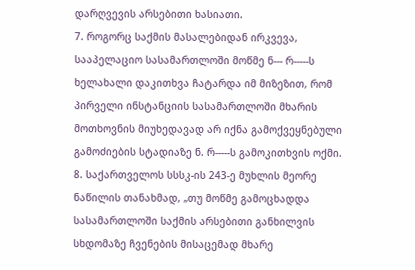დარღვევის არსებითი ხასიათი.
7. როგორც საქმის მასალებიდან ირკვევა, სააპელაციო სასამართლოში მოწმე ნ--- რ-----ს ხელახალი დაკითხვა ჩატარდა იმ მიზეზით, რომ პირველი ინსტანციის სასამართლოში მხარის მოთხოვნის მიუხედავად არ იქნა გამოქვეყნებული გამოძიების სტადიაზე ნ. რ-----ს გამოკითხვის ოქმი.
8. საქართველოს სსსკ-ის 243-ე მუხლის მეორე ნაწილის თანახმად, „თუ მოწმე გამოცხადდა სასამართლოში საქმის არსებითი განხილვის სხდომაზე ჩვენების მისაცემად მხარე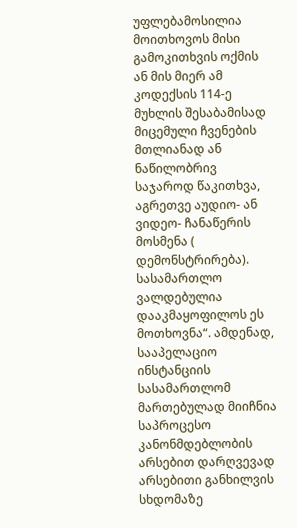უფლებამოსილია მოითხოვოს მისი გამოკითხვის ოქმის ან მის მიერ ამ კოდექსის 114-ე მუხლის შესაბამისად მიცემული ჩვენების მთლიანად ან ნაწილობრივ საჯაროდ წაკითხვა, აგრეთვე აუდიო- ან ვიდეო- ჩანაწერის მოსმენა ( დემონსტრირება). სასამართლო ვალდებულია დააკმაყოფილოს ეს მოთხოვნა“. ამდენად, სააპელაციო ინსტანციის სასამართლომ მართებულად მიიჩნია საპროცესო კანონმდებლობის არსებით დარღვევად არსებითი განხილვის სხდომაზე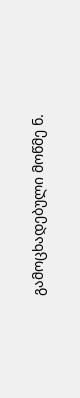გამოცხადებული მოწმე ნ.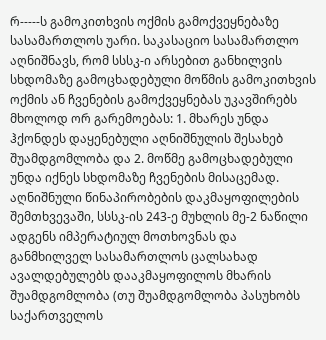რ-----ს გამოკითხვის ოქმის გამოქვეყნებაზე სასამართლოს უარი. საკასაციო სასამართლო აღნიშნავს, რომ სსსკ-ი არსებით განხილვის სხდომაზე გამოცხადებული მოწმის გამოკითხვის ოქმის ან ჩვენების გამოქვეყნებას უკავშირებს მხოლოდ ორ გარემოებას: 1. მხარეს უნდა ჰქონდეს დაყენებული აღნიშნულის შესახებ შუამდგომლობა და 2. მოწმე გამოცხადებული უნდა იქნეს სხდომაზე ჩვენების მისაცემად. აღნიშნული წინაპირობების დაკმაყოფილების შემთხვევაში, სსსკ-ის 243-ე მუხლის მე-2 ნაწილი ადგენს იმპერატიულ მოთხოვნას და განმხილველ სასამართლოს ცალსახად ავალდებულებს დააკმაყოფილოს მხარის შუამდგომლობა (თუ შუამდგომლობა პასუხობს საქართველოს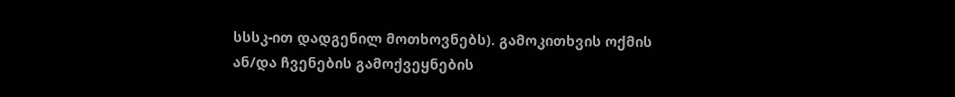სსსკ-ით დადგენილ მოთხოვნებს). გამოკითხვის ოქმის ან/და ჩვენების გამოქვეყნების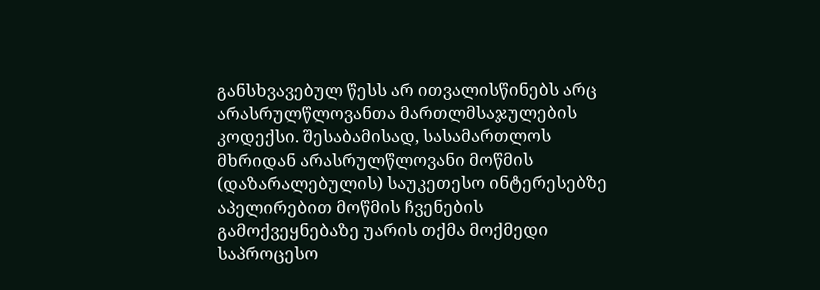განსხვავებულ წესს არ ითვალისწინებს არც არასრულწლოვანთა მართლმსაჯულების კოდექსი. შესაბამისად, სასამართლოს მხრიდან არასრულწლოვანი მოწმის (დაზარალებულის) საუკეთესო ინტერესებზე აპელირებით მოწმის ჩვენების გამოქვეყნებაზე უარის თქმა მოქმედი საპროცესო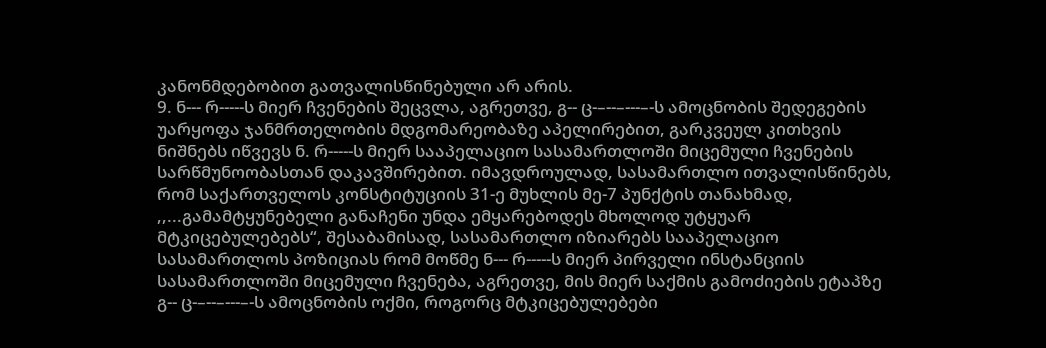კანონმდებობით გათვალისწინებული არ არის.
9. ნ--- რ-----ს მიერ ჩვენების შეცვლა, აგრეთვე, გ-- ც-–--–---–-ს ამოცნობის შედეგების უარყოფა ჯანმრთელობის მდგომარეობაზე აპელირებით, გარკვეულ კითხვის ნიშნებს იწვევს ნ. რ-----ს მიერ სააპელაციო სასამართლოში მიცემული ჩვენების სარწმუნოობასთან დაკავშირებით. იმავდროულად, სასამართლო ითვალისწინებს, რომ საქართველოს კონსტიტუციის 31-ე მუხლის მე-7 პუნქტის თანახმად, ,,...გამამტყუნებელი განაჩენი უნდა ემყარებოდეს მხოლოდ უტყუარ მტკიცებულებებს“, შესაბამისად, სასამართლო იზიარებს სააპელაციო სასამართლოს პოზიციას რომ მოწმე ნ--- რ-----ს მიერ პირველი ინსტანციის სასამართლოში მიცემული ჩვენება, აგრეთვე, მის მიერ საქმის გამოძიების ეტაპზე გ-- ც-–--–---–-ს ამოცნობის ოქმი, როგორც მტკიცებულებები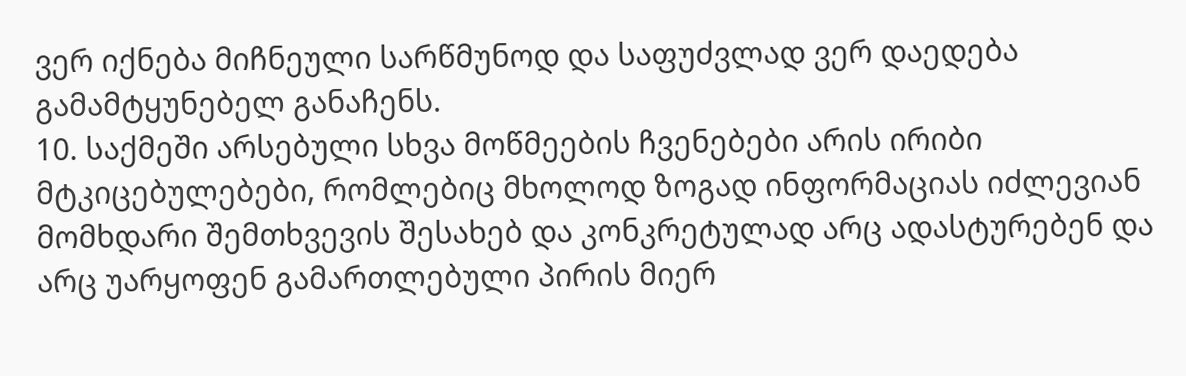ვერ იქნება მიჩნეული სარწმუნოდ და საფუძვლად ვერ დაედება გამამტყუნებელ განაჩენს.
10. საქმეში არსებული სხვა მოწმეების ჩვენებები არის ირიბი მტკიცებულებები, რომლებიც მხოლოდ ზოგად ინფორმაციას იძლევიან მომხდარი შემთხვევის შესახებ და კონკრეტულად არც ადასტურებენ და არც უარყოფენ გამართლებული პირის მიერ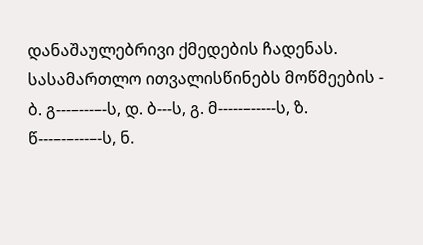დანაშაულებრივი ქმედების ჩადენას. სასამართლო ითვალისწინებს მოწმეების - ბ. გ---–---–-ს, დ. ბ---ს, გ. მ-----–-----ს, ზ. წ---–-–---–-ს, ნ.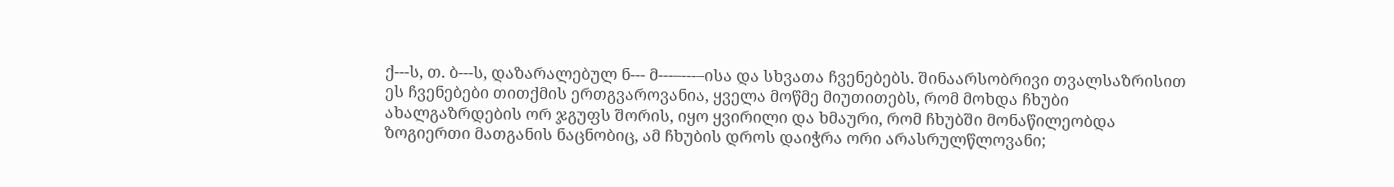ქ---ს, თ. ბ---ს, დაზარალებულ ნ--- მ---–---–ისა და სხვათა ჩვენებებს. შინაარსობრივი თვალსაზრისით ეს ჩვენებები თითქმის ერთგვაროვანია, ყველა მოწმე მიუთითებს, რომ მოხდა ჩხუბი ახალგაზრდების ორ ჯგუფს შორის, იყო ყვირილი და ხმაური, რომ ჩხუბში მონაწილეობდა ზოგიერთი მათგანის ნაცნობიც, ამ ჩხუბის დროს დაიჭრა ორი არასრულწლოვანი;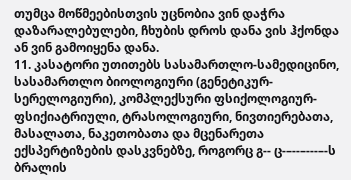თუმცა მოწმეებისთვის უცნობია ვინ დაჭრა დაზარალებულები, ჩხუბის დროს დანა ვის ჰქონდა ან ვინ გამოიყენა დანა.
11. კასატორი უთითებს სასამართლო-სამედიცინო, სასამართლო ბიოლოგიური (გენეტიკურ-სერელოგიური), კომპლექსური ფსიქოლოგიურ-ფსიქიატრიული, ტრასოლოგიური, ნივთიერებათა, მასალათა, ნაკეთობათა და მცენარეთა ექსპერტიზების დასკვნებზე, როგორც გ-- ც-–--–---–-ს ბრალის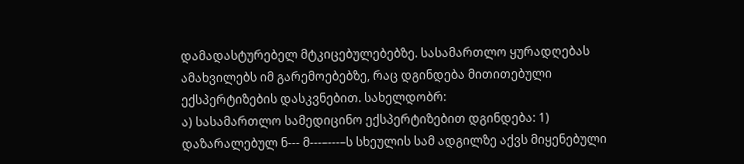დამადასტურებელ მტკიცებულებებზე. სასამართლო ყურადღებას ამახვილებს იმ გარემოებებზე, რაც დგინდება მითითებული ექსპერტიზების დასკვნებით. სახელდობრ:
ა) სასამართლო სამედიცინო ექსპერტიზებით დგინდება: 1) დაზარალებულ ნ--- მ---–---–ს სხეულის სამ ადგილზე აქვს მიყენებული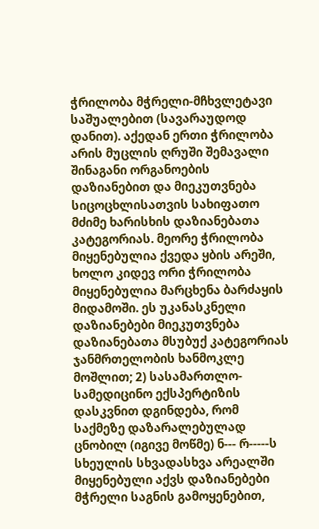ჭრილობა მჭრელი-მჩხვლეტავი საშუალებით (სავარაუდოდ დანით). აქედან ერთი ჭრილობა არის მუცლის ღრუში შემავალი შინაგანი ორგანოების დაზიანებით და მიეკუთვნება სიცოცხლისათვის სახიფათო მძიმე ხარისხის დაზიანებათა კატეგორიას. მეორე ჭრილობა მიყენებულია ქვედა ყბის არეში, ხოლო კიდევ ორი ჭრილობა მიყენებულია მარცხენა ბარძაყის მიდამოში. ეს უკანასკნელი დაზიანებები მიეკუთვნება დაზიანებათა მსუბუქ კატეგორიას ჯანმრთელობის ხანმოკლე მოშლით; 2) სასამართლო-სამედიცინო ექსპერტიზის დასკვნით დგინდება, რომ საქმეზე დაზარალებულად ცნობილ (იგივე მოწმე) ნ--- რ-----ს სხეულის სხვადასხვა არეალში მიყენებული აქვს დაზიანებები მჭრელი საგნის გამოყენებით,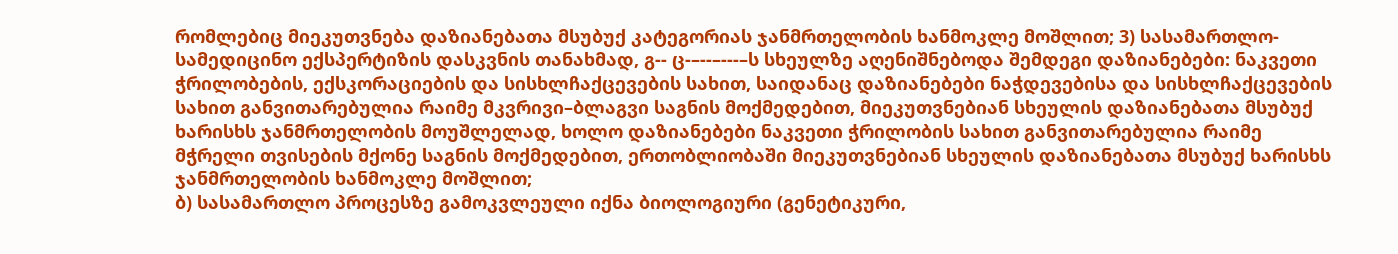რომლებიც მიეკუთვნება დაზიანებათა მსუბუქ კატეგორიას ჯანმრთელობის ხანმოკლე მოშლით; 3) სასამართლო-სამედიცინო ექსპერტიზის დასკვნის თანახმად, გ-- ც-–--–---–ს სხეულზე აღენიშნებოდა შემდეგი დაზიანებები: ნაკვეთი ჭრილობების, ექსკორაციების და სისხლჩაქცევების სახით, საიდანაც დაზიანებები ნაჭდევებისა და სისხლჩაქცევების სახით განვითარებულია რაიმე მკვრივი–ბლაგვი საგნის მოქმედებით, მიეკუთვნებიან სხეულის დაზიანებათა მსუბუქ ხარისხს ჯანმრთელობის მოუშლელად, ხოლო დაზიანებები ნაკვეთი ჭრილობის სახით განვითარებულია რაიმე მჭრელი თვისების მქონე საგნის მოქმედებით, ერთობლიობაში მიეკუთვნებიან სხეულის დაზიანებათა მსუბუქ ხარისხს ჯანმრთელობის ხანმოკლე მოშლით;
ბ) სასამართლო პროცესზე გამოკვლეული იქნა ბიოლოგიური (გენეტიკური,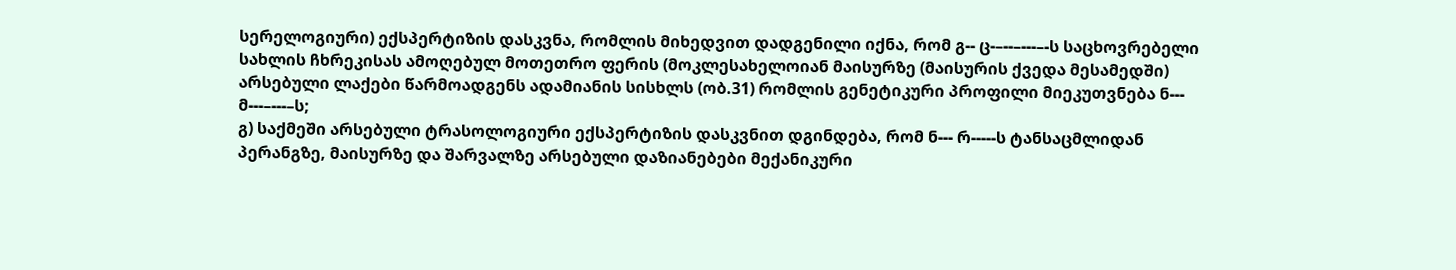სერელოგიური) ექსპერტიზის დასკვნა, რომლის მიხედვით დადგენილი იქნა, რომ გ-- ც-–--–---–-ს საცხოვრებელი სახლის ჩხრეკისას ამოღებულ მოთეთრო ფერის (მოკლესახელოიან მაისურზე (მაისურის ქვედა მესამედში) არსებული ლაქები წარმოადგენს ადამიანის სისხლს (ობ.31) რომლის გენეტიკური პროფილი მიეკუთვნება ნ--- მ---–---–ს;
გ) საქმეში არსებული ტრასოლოგიური ექსპერტიზის დასკვნით დგინდება, რომ ნ--- რ-----ს ტანსაცმლიდან პერანგზე, მაისურზე და შარვალზე არსებული დაზიანებები მექანიკური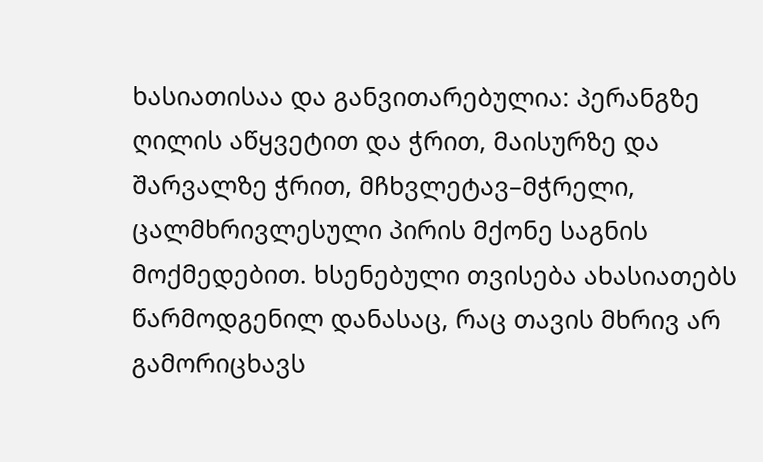ხასიათისაა და განვითარებულია: პერანგზე ღილის აწყვეტით და ჭრით, მაისურზე და შარვალზე ჭრით, მჩხვლეტავ–მჭრელი, ცალმხრივლესული პირის მქონე საგნის მოქმედებით. ხსენებული თვისება ახასიათებს წარმოდგენილ დანასაც, რაც თავის მხრივ არ გამორიცხავს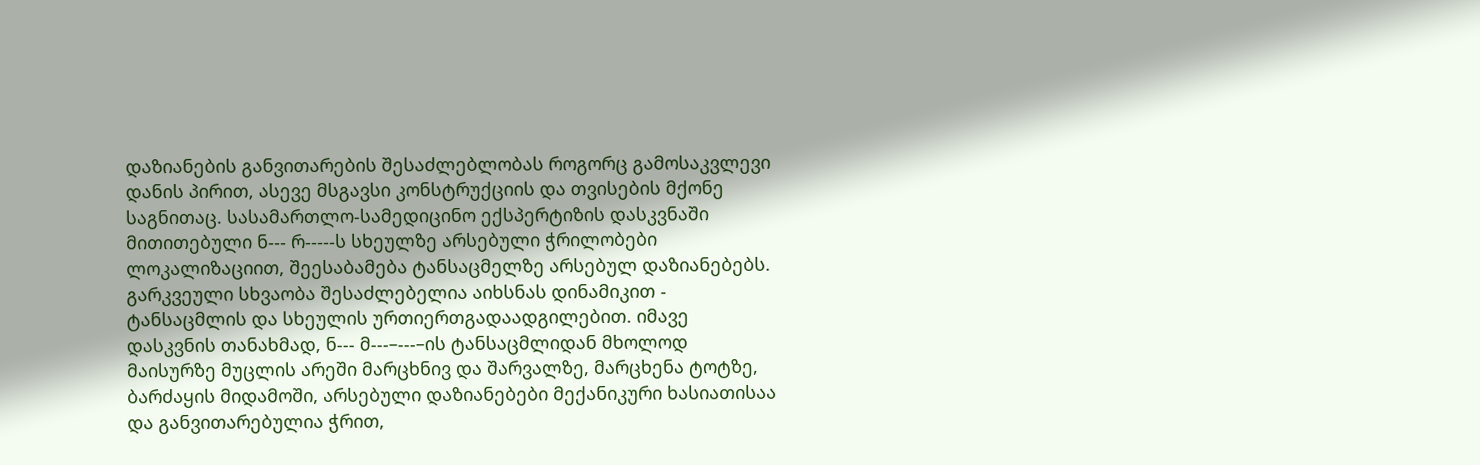დაზიანების განვითარების შესაძლებლობას როგორც გამოსაკვლევი დანის პირით, ასევე მსგავსი კონსტრუქციის და თვისების მქონე საგნითაც. სასამართლო-სამედიცინო ექსპერტიზის დასკვნაში მითითებული ნ--- რ-----ს სხეულზე არსებული ჭრილობები ლოკალიზაციით, შეესაბამება ტანსაცმელზე არსებულ დაზიანებებს. გარკვეული სხვაობა შესაძლებელია აიხსნას დინამიკით - ტანსაცმლის და სხეულის ურთიერთგადაადგილებით. იმავე დასკვნის თანახმად, ნ--- მ---–---–ის ტანსაცმლიდან მხოლოდ მაისურზე მუცლის არეში მარცხნივ და შარვალზე, მარცხენა ტოტზე, ბარძაყის მიდამოში, არსებული დაზიანებები მექანიკური ხასიათისაა და განვითარებულია ჭრით,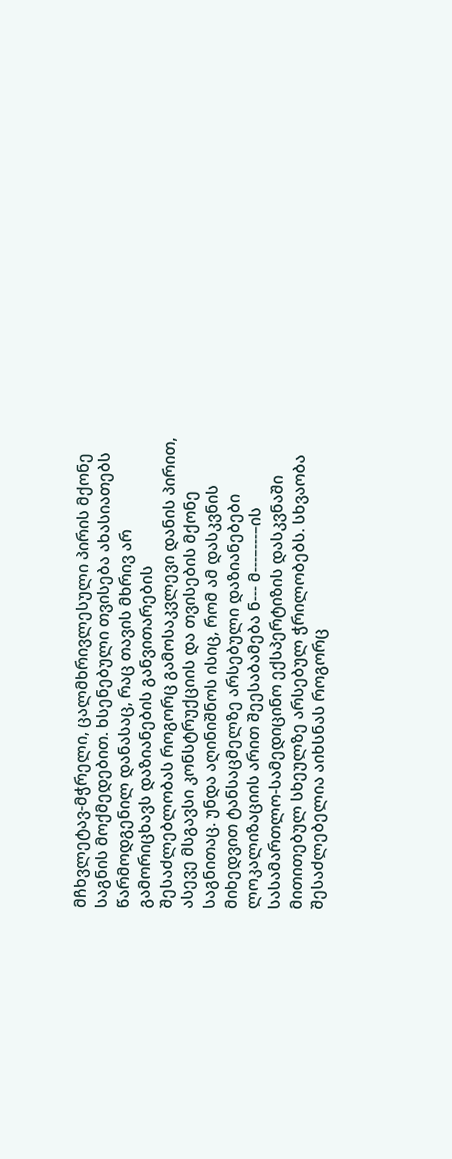მჩხვლეტავ-მჭრელი, ცალმხრივლესული პირის მქონე საგნის მოქმედებით. ხსენებული თვისება ახასიათებს წარმოდგენილ დანასაც, რაც თავის მხრივ არ გამორიცხავს დაზიანების განვითარების შესაძლებლობას როგორც გამოსაკვლევი დანის პირით, ასევე მსგავსი კონსტრუქციის და თვისების მქონე საგნითაც. უნდა აღინიშნოს ისიც, რომ ამ დასკვნის მიხედვით ტანსაცმელზე არსებული დაზიანებები ლოკალიზაციის არით შეესაბამება ნ--- მ---–---–ის სასამართლო-სამედიცინო ექსპერტიზის დასკვნაში მითითებულ სხეულზე არსებულ ჭრილობებს. სხვაობა შესაძლებელია აიხსნას როგორც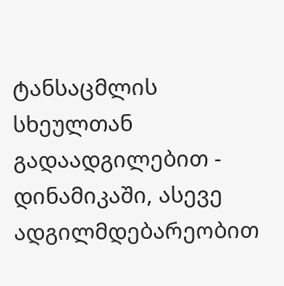ტანსაცმლის სხეულთან გადაადგილებით - დინამიკაში, ასევე ადგილმდებარეობით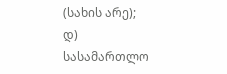(სახის არე);
დ) სასამართლო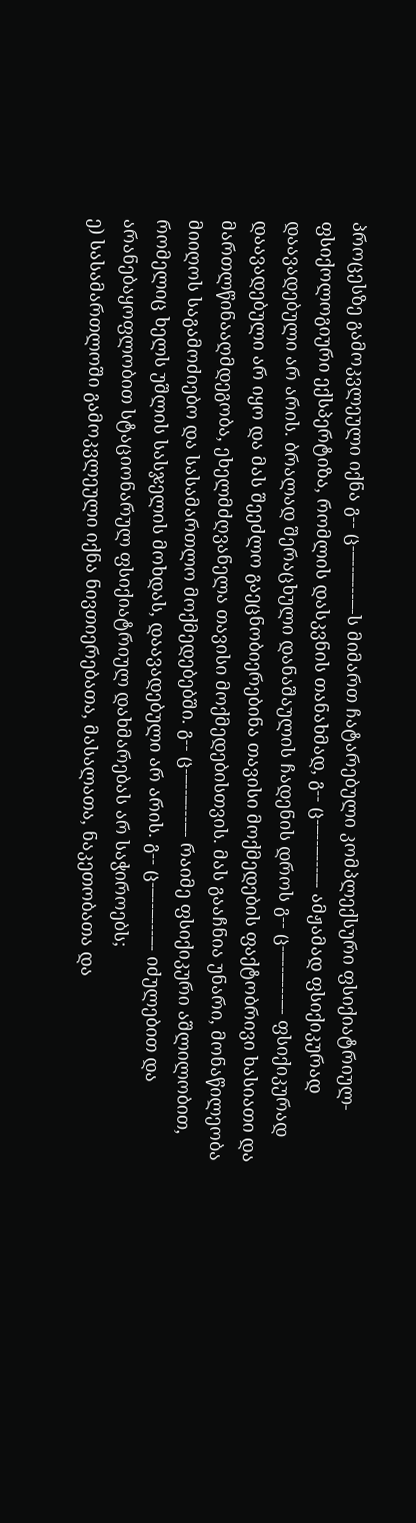პროცესზე გამოკვლეული იქნა გ-- ც-–--–---–-ს მიმართ ჩატარებული კომპლექსური ფსიქიატრიულ-ფსიქოლოგიური ექსპერტიზა, რომლის დასკვნის თანახმად, გ-- ც-–--–---–- ამჟამად ფსიქიკურად დაავადებული არ არის. ბრალად შერაცხული დანაშაულის ჩადენის დროს გ-- ც-–--–---–- ფსიქიკურად დაავადებული არ იყო და მას შეეძლო გაეცნობიერებინა თავისი მოქმედების ფაქტობრივი ხასიათი და მართლწინააღმდეგობა, ეხელმძღვანელა თავისი მოქმედებისთვის. მას გააჩნია უნარი, მონაწილეობა მიიღოს საგამოძიებო და სასამართლო მოქმედებებში. გ-- ც-–--–---–- რაიმე ფსიქიკური აშლილობით, რომელიც ხელს უშლის სასჯელის მოხდას, დაავადებული არ არის. გ-- ც-–--–---–- იძულებით და არანებაყოფლობით სტაციონარულ ფსიქიატრიულ დახმარებას არ საჭიროებს;
ე) სასამართლოში გამოკვლეული იქნა ნივთიერებათა, მასალათა, ნაკეთობათა და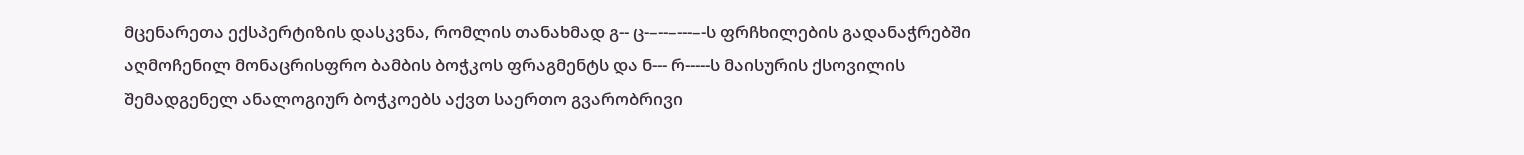მცენარეთა ექსპერტიზის დასკვნა, რომლის თანახმად გ-- ც-–--–---–-ს ფრჩხილების გადანაჭრებში აღმოჩენილ მონაცრისფრო ბამბის ბოჭკოს ფრაგმენტს და ნ--- რ-----ს მაისურის ქსოვილის შემადგენელ ანალოგიურ ბოჭკოებს აქვთ საერთო გვარობრივი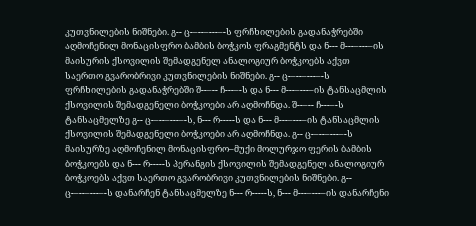კუთვნილების ნიშნები. გ-- ც-–--–---–-ს ფრჩხილების გადანაჭრებში აღმოჩენილ მონაცისფრო ბამბის ბოჭკოს ფრაგმენტს და ნ--- მ---–---–ის მაისურის ქსოვილის შემადგენელ ანალოგიურ ბოჭკოებს აქვთ საერთო გვარობრივი კუთვნილების ნიშნები. გ-- ც-–--–---–-ს ფრჩხილების გადანაჭრებში შ--–-- ჩ---–-ს და ნ--- მ---–---–ის ტანსაცმლის ქსოვილის შემადგენელი ბოჭკოები არ აღმოჩნდა. შ--–-- ჩ---–-ს ტანსაცმელზე გ-- ც-–--–---–-ს, ნ--- რ-----ს და ნ--- მ---–---–ის ტანსაცმლის ქსოვილის შემადგენელი ბოჭკოები არ აღმოჩნდა. გ-- ც-–--–---–-ს მაისურზე აღმოჩენილ მონაცისფრო–მუქი მოლურჯო ფერის ბამბის ბოჭკოებს და ნ--- რ-----ს პერანგის ქსოვილის შემადგენელ ანალოგიურ ბოჭკოებს აქვთ საერთო გვარობრივი კუთვნილების ნიშნები. გ-- ც-–--–---–-ს დანარჩენ ტანსაცმელზე ნ--- რ-----ს, ნ--- მ---–---–ის დანარჩენი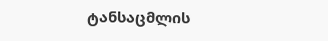ტანსაცმლის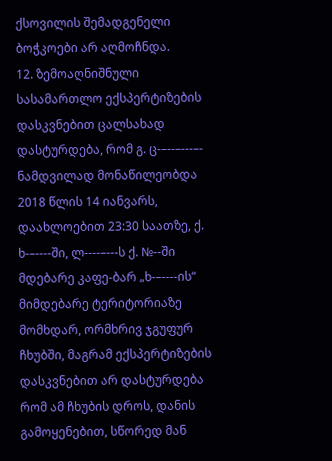ქსოვილის შემადგენელი ბოჭკოები არ აღმოჩნდა.
12. ზემოაღნიშნული სასამართლო ექსპერტიზების დასკვნებით ცალსახად დასტურდება, რომ გ. ც-–--–---–- ნამდვილად მონაწილეობდა 2018 წლის 14 იანვარს, დაახლოებით 23:30 საათზე, ქ. ხ-–----ში, ლ----–---ს ქ. №--ში მდებარე კაფე-ბარ „ხ-–----ის“ მიმდებარე ტერიტორიაზე მომხდარ, ორმხრივ ჯგუფურ ჩხუბში, მაგრამ ექსპერტიზების დასკვნებით არ დასტურდება რომ ამ ჩხუბის დროს, დანის გამოყენებით, სწორედ მან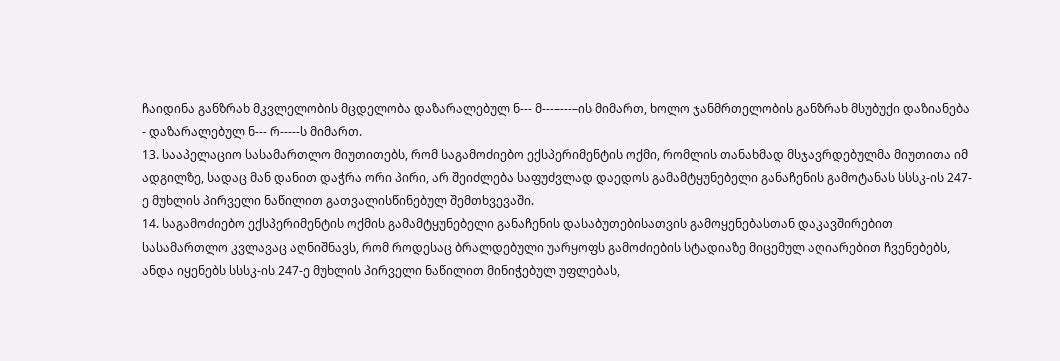ჩაიდინა განზრახ მკვლელობის მცდელობა დაზარალებულ ნ--- მ---–---–ის მიმართ, ხოლო ჯანმრთელობის განზრახ მსუბუქი დაზიანება - დაზარალებულ ნ--- რ-----ს მიმართ.
13. სააპელაციო სასამართლო მიუთითებს, რომ საგამოძიებო ექსპერიმენტის ოქმი, რომლის თანახმად მსჯავრდებულმა მიუთითა იმ ადგილზე, სადაც მან დანით დაჭრა ორი პირი, არ შეიძლება საფუძვლად დაედოს გამამტყუნებელი განაჩენის გამოტანას სსსკ-ის 247-ე მუხლის პირველი ნაწილით გათვალისწინებულ შემთხვევაში.
14. საგამოძიებო ექსპერიმენტის ოქმის გამამტყუნებელი განაჩენის დასაბუთებისათვის გამოყენებასთან დაკავშირებით სასამართლო კვლავაც აღნიშნავს, რომ როდესაც ბრალდებული უარყოფს გამოძიების სტადიაზე მიცემულ აღიარებით ჩვენებებს, ანდა იყენებს სსსკ-ის 247-ე მუხლის პირველი ნაწილით მინიჭებულ უფლებას,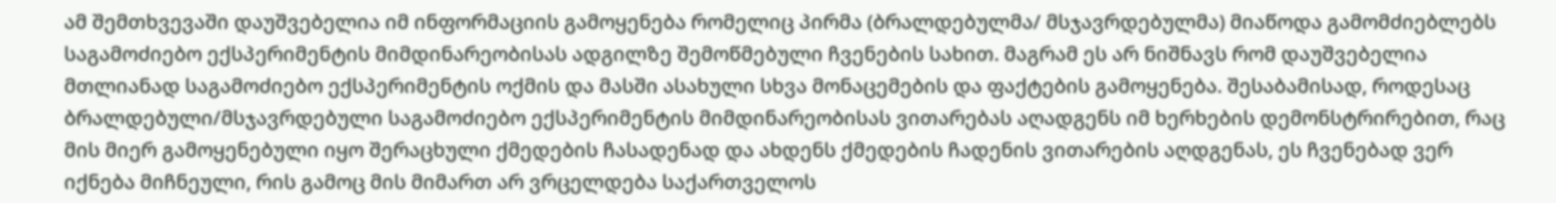ამ შემთხვევაში დაუშვებელია იმ ინფორმაციის გამოყენება რომელიც პირმა (ბრალდებულმა/ მსჯავრდებულმა) მიაწოდა გამომძიებლებს საგამოძიებო ექსპერიმენტის მიმდინარეობისას ადგილზე შემოწმებული ჩვენების სახით. მაგრამ ეს არ ნიშნავს რომ დაუშვებელია მთლიანად საგამოძიებო ექსპერიმენტის ოქმის და მასში ასახული სხვა მონაცემების და ფაქტების გამოყენება. შესაბამისად, როდესაც ბრალდებული/მსჯავრდებული საგამოძიებო ექსპერიმენტის მიმდინარეობისას ვითარებას აღადგენს იმ ხერხების დემონსტრირებით, რაც მის მიერ გამოყენებული იყო შერაცხული ქმედების ჩასადენად და ახდენს ქმედების ჩადენის ვითარების აღდგენას, ეს ჩვენებად ვერ იქნება მიჩნეული, რის გამოც მის მიმართ არ ვრცელდება საქართველოს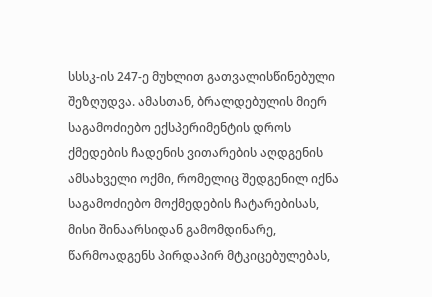სსსკ-ის 247-ე მუხლით გათვალისწინებული შეზღუდვა. ამასთან, ბრალდებულის მიერ საგამოძიებო ექსპერიმენტის დროს ქმედების ჩადენის ვითარების აღდგენის ამსახველი ოქმი, რომელიც შედგენილ იქნა საგამოძიებო მოქმედების ჩატარებისას, მისი შინაარსიდან გამომდინარე, წარმოადგენს პირდაპირ მტკიცებულებას,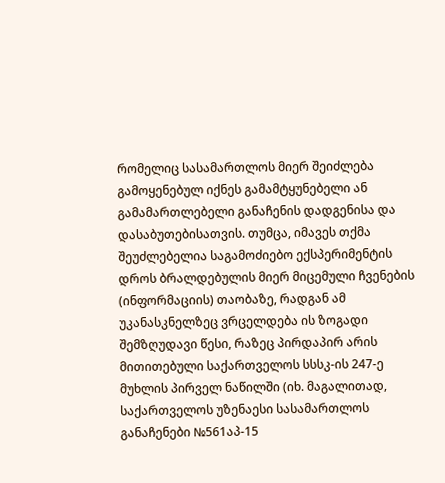რომელიც სასამართლოს მიერ შეიძლება გამოყენებულ იქნეს გამამტყუნებელი ან გამამართლებელი განაჩენის დადგენისა და დასაბუთებისათვის. თუმცა, იმავეს თქმა შეუძლებელია საგამოძიებო ექსპერიმენტის დროს ბრალდებულის მიერ მიცემული ჩვენების (ინფორმაციის) თაობაზე, რადგან ამ უკანასკნელზეც ვრცელდება ის ზოგადი შემზღუდავი წესი, რაზეც პირდაპირ არის მითითებული საქართველოს სსსკ-ის 247-ე მუხლის პირველ ნაწილში (იხ. მაგალითად, საქართველოს უზენაესი სასამართლოს განაჩენები №561აპ-15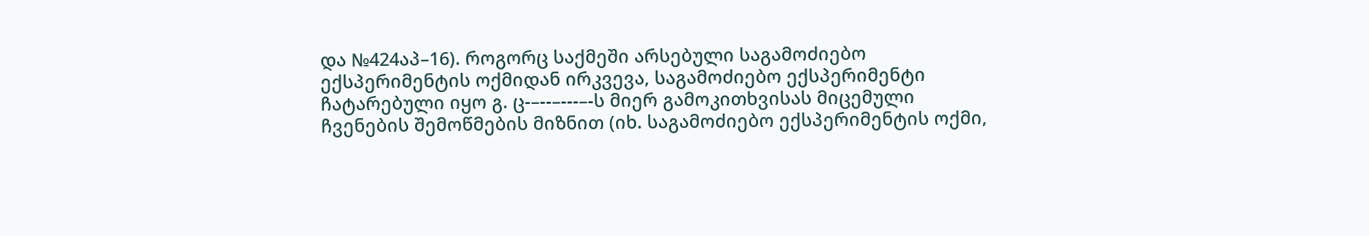და №424აპ–16). როგორც საქმეში არსებული საგამოძიებო ექსპერიმენტის ოქმიდან ირკვევა, საგამოძიებო ექსპერიმენტი ჩატარებული იყო გ. ც-–--–---–-ს მიერ გამოკითხვისას მიცემული ჩვენების შემოწმების მიზნით (იხ. საგამოძიებო ექსპერიმენტის ოქმი,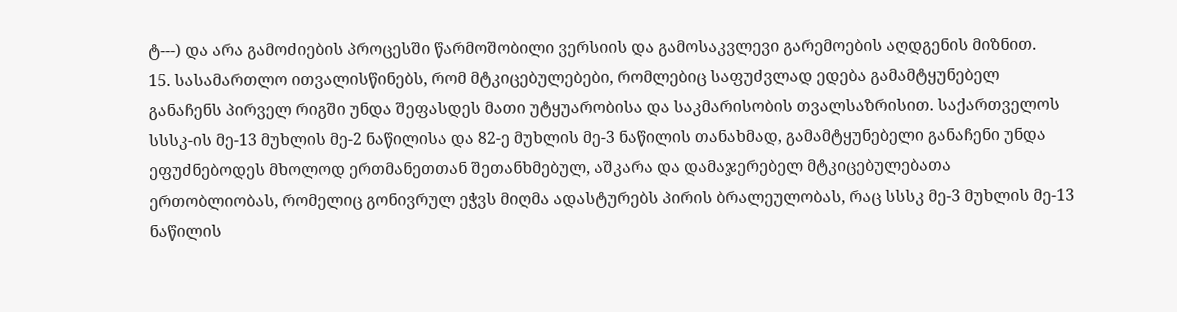ტ---) და არა გამოძიების პროცესში წარმოშობილი ვერსიის და გამოსაკვლევი გარემოების აღდგენის მიზნით.
15. სასამართლო ითვალისწინებს, რომ მტკიცებულებები, რომლებიც საფუძვლად ედება გამამტყუნებელ განაჩენს პირველ რიგში უნდა შეფასდეს მათი უტყუარობისა და საკმარისობის თვალსაზრისით. საქართველოს სსსკ-ის მე-13 მუხლის მე-2 ნაწილისა და 82-ე მუხლის მე-3 ნაწილის თანახმად, გამამტყუნებელი განაჩენი უნდა ეფუძნებოდეს მხოლოდ ერთმანეთთან შეთანხმებულ, აშკარა და დამაჯერებელ მტკიცებულებათა ერთობლიობას, რომელიც გონივრულ ეჭვს მიღმა ადასტურებს პირის ბრალეულობას, რაც სსსკ მე-3 მუხლის მე-13 ნაწილის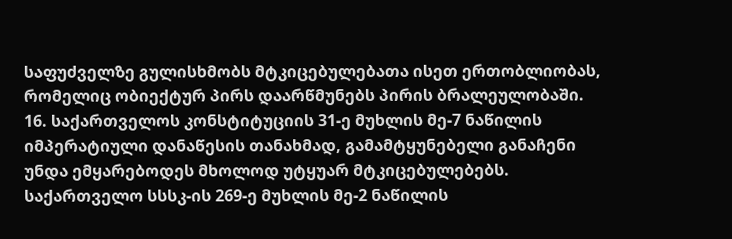საფუძველზე გულისხმობს მტკიცებულებათა ისეთ ერთობლიობას, რომელიც ობიექტურ პირს დაარწმუნებს პირის ბრალეულობაში.
16. საქართველოს კონსტიტუციის 31-ე მუხლის მე-7 ნაწილის იმპერატიული დანაწესის თანახმად, გამამტყუნებელი განაჩენი უნდა ემყარებოდეს მხოლოდ უტყუარ მტკიცებულებებს. საქართველო სსსკ-ის 269-ე მუხლის მე-2 ნაწილის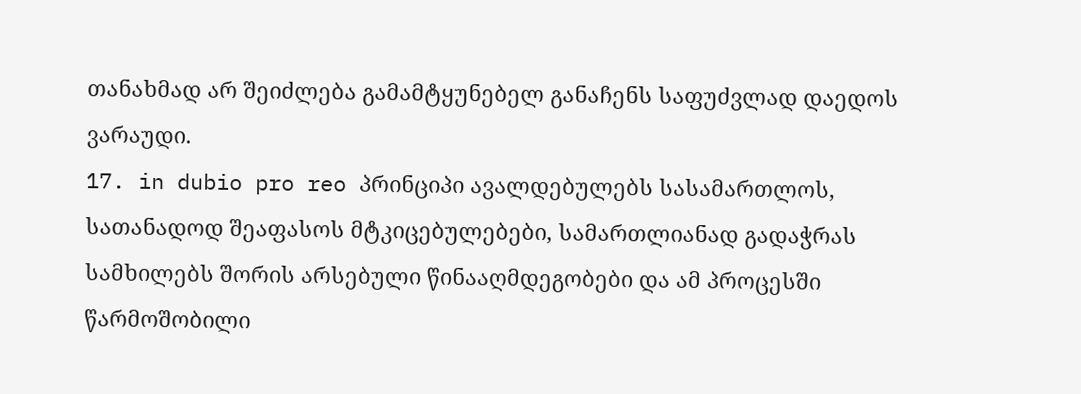თანახმად არ შეიძლება გამამტყუნებელ განაჩენს საფუძვლად დაედოს ვარაუდი.
17. in dubio pro reo პრინციპი ავალდებულებს სასამართლოს, სათანადოდ შეაფასოს მტკიცებულებები, სამართლიანად გადაჭრას სამხილებს შორის არსებული წინააღმდეგობები და ამ პროცესში წარმოშობილი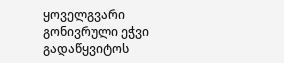ყოველგვარი გონივრული ეჭვი გადაწყვიტოს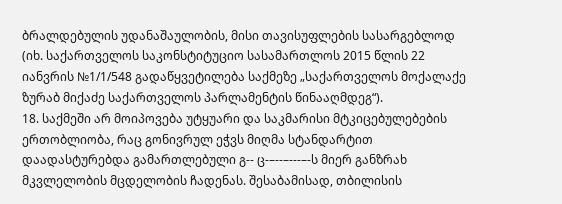ბრალდებულის უდანაშაულობის, მისი თავისუფლების სასარგებლოდ (იხ. საქართველოს საკონსტიტუციო სასამართლოს 2015 წლის 22 იანვრის №1/1/548 გადაწყვეტილება საქმეზე „საქართველოს მოქალაქე ზურაბ მიქაძე საქართველოს პარლამენტის წინააღმდეგ“).
18. საქმეში არ მოიპოვება უტყუარი და საკმარისი მტკიცებულებების ერთობლიობა, რაც გონივრულ ეჭვს მიღმა სტანდარტით დაადასტურებდა გამართლებული გ-- ც-–--–---–-ს მიერ განზრახ მკვლელობის მცდელობის ჩადენას. შესაბამისად, თბილისის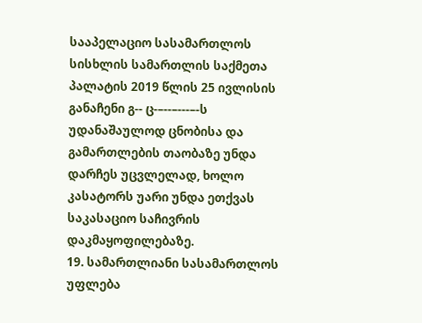სააპელაციო სასამართლოს სისხლის სამართლის საქმეთა პალატის 2019 წლის 25 ივლისის განაჩენი გ-- ც-–--–---–-ს უდანაშაულოდ ცნობისა და გამართლების თაობაზე უნდა დარჩეს უცვლელად, ხოლო კასატორს უარი უნდა ეთქვას საკასაციო საჩივრის დაკმაყოფილებაზე.
19. სამართლიანი სასამართლოს უფლება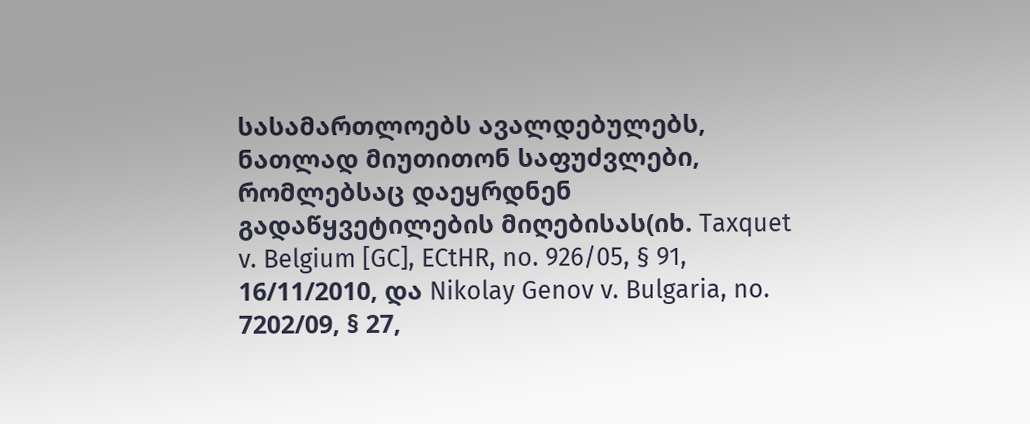სასამართლოებს ავალდებულებს, ნათლად მიუთითონ საფუძვლები, რომლებსაც დაეყრდნენ გადაწყვეტილების მიღებისას(იხ. Taxquet v. Belgium [GC], ECtHR, no. 926/05, § 91, 16/11/2010, და Nikolay Genov v. Bulgaria, no. 7202/09, § 27,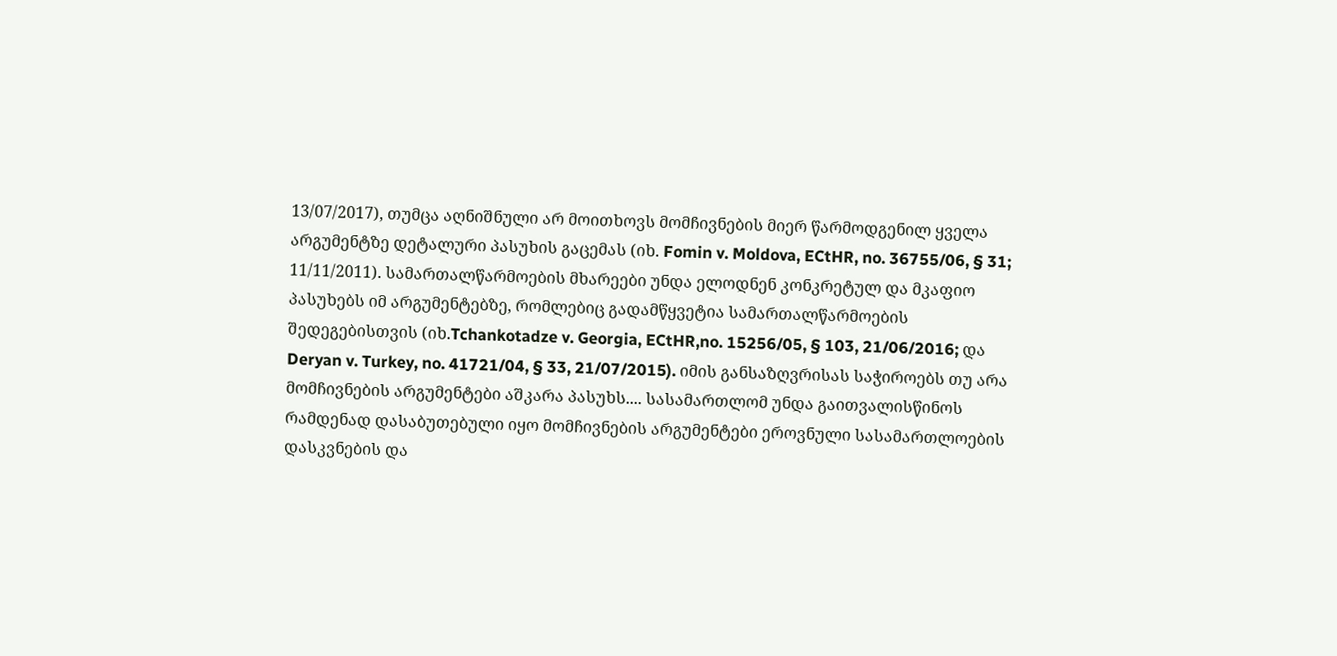13/07/2017), თუმცა აღნიშნული არ მოითხოვს მომჩივნების მიერ წარმოდგენილ ყველა არგუმენტზე დეტალური პასუხის გაცემას (იხ. Fomin v. Moldova, ECtHR, no. 36755/06, § 31; 11/11/2011). სამართალწარმოების მხარეები უნდა ელოდნენ კონკრეტულ და მკაფიო პასუხებს იმ არგუმენტებზე, რომლებიც გადამწყვეტია სამართალწარმოების შედეგებისთვის (იხ.Tchankotadze v. Georgia, ECtHR,no. 15256/05, § 103, 21/06/2016; და Deryan v. Turkey, no. 41721/04, § 33, 21/07/2015). იმის განსაზღვრისას საჭიროებს თუ არა მომჩივნების არგუმენტები აშკარა პასუხს.... სასამართლომ უნდა გაითვალისწინოს რამდენად დასაბუთებული იყო მომჩივნების არგუმენტები ეროვნული სასამართლოების დასკვნების და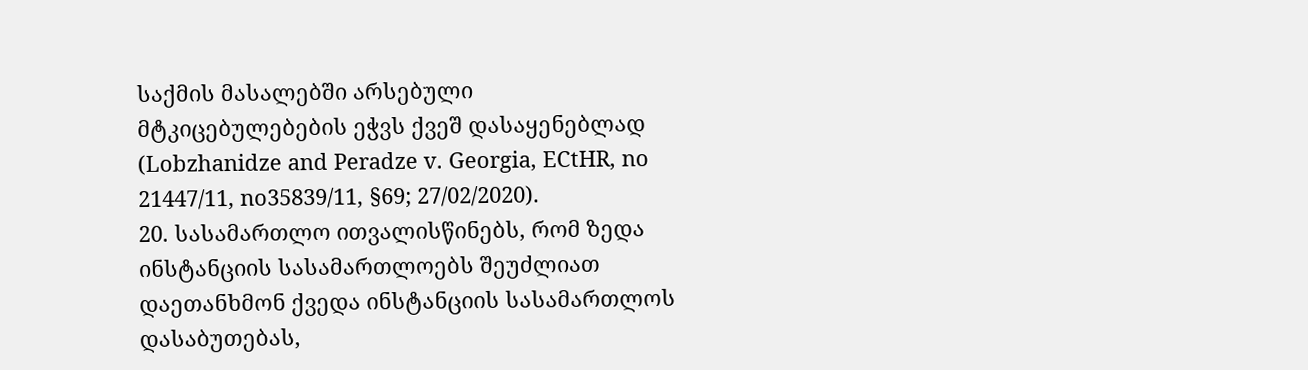საქმის მასალებში არსებული მტკიცებულებების ეჭვს ქვეშ დასაყენებლად (Lobzhanidze and Peradze v. Georgia, ECtHR, no 21447/11, no35839/11, §69; 27/02/2020).
20. სასამართლო ითვალისწინებს, რომ ზედა ინსტანციის სასამართლოებს შეუძლიათ დაეთანხმონ ქვედა ინსტანციის სასამართლოს დასაბუთებას,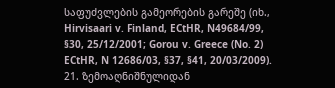საფუძვლების გამეორების გარეშე (იხ., Hirvisaari v. Finland, ECtHR, N49684/99, §30, 25/12/2001; Gorou v. Greece (No. 2) ECtHR, N 12686/03, §37, §41, 20/03/2009).
21. ზემოაღნიშნულიდან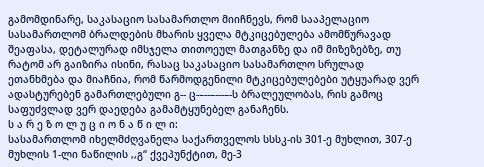გამომდინარე, საკასაციო სასამართლო მიიჩნევს, რომ სააპელაციო სასამართლომ ბრალდების მხარის ყველა მტკიცებულება ამომწურავად შეაფასა, დეტალურად იმსჯელა თითოეულ მათგანზე და იმ მიზეზებზე, თუ რატომ არ გაიზირა ისინი, რასაც საკასაციო სასამართლო სრულად ეთანხმება და მიაჩნია, რომ წარმოდგენილი მტკიცებულებები უტყუარად ვერ ადასტურებენ გამართლებული გ-- ც-–--–---–-ს ბრალეულობას, რის გამოც საფუძვლად ვერ დაედება გამამტყუნებელ განაჩენს.
ს ა რ ე ზ ო ლ უ ც ი ო ნ ა წ ი ლ ი:
სასამართლომ იხელმძღვანელა საქართველოს სსსკ-ის 301-ე მუხლით, 307-ე მუხლის 1-ლი ნაწილის ,,გ“ ქვეპუნქტით, მე-3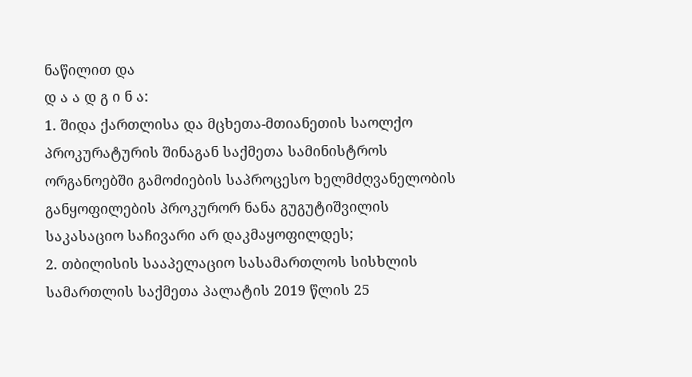ნაწილით და
დ ა ა დ გ ი ნ ა:
1. შიდა ქართლისა და მცხეთა-მთიანეთის საოლქო პროკურატურის შინაგან საქმეთა სამინისტროს ორგანოებში გამოძიების საპროცესო ხელმძღვანელობის განყოფილების პროკურორ ნანა გუგუტიშვილის საკასაციო საჩივარი არ დაკმაყოფილდეს;
2. თბილისის სააპელაციო სასამართლოს სისხლის სამართლის საქმეთა პალატის 2019 წლის 25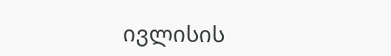ივლისის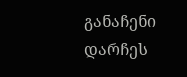განაჩენი დარჩეს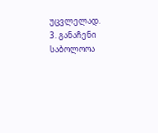უცვლელად.
3. განაჩენი საბოლოოა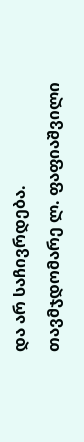და არ საჩივრდება.
თავმჯდომარე ლ. ფაფიაშვილი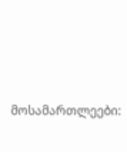მოსამართლეები: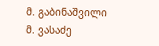მ. გაბინაშვილი
მ. ვასაძე